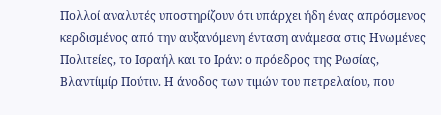Πολλοί αναλυτές υποστηρίζουν ότι υπάρχει ήδη ένας απρόσμενος κερδισμένος από την αυξανόμενη ένταση ανάμεσα στις Ηνωμένες Πολιτείες, το Ισραήλ και το Ιράν: ο πρόεδρος της Ρωσίας, Βλαντίιμίρ Πούτιν. Η άνοδος των τιμών του πετρελαίου, που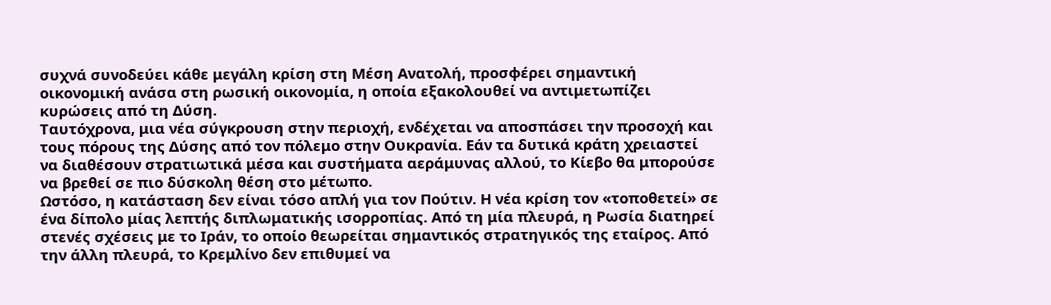συχνά συνοδεύει κάθε μεγάλη κρίση στη Μέση Ανατολή, προσφέρει σημαντική οικονομική ανάσα στη ρωσική οικονομία, η οποία εξακολουθεί να αντιμετωπίζει κυρώσεις από τη Δύση.
Ταυτόχρονα, μια νέα σύγκρουση στην περιοχή, ενδέχεται να αποσπάσει την προσοχή και τους πόρους της Δύσης από τον πόλεμο στην Ουκρανία. Εάν τα δυτικά κράτη χρειαστεί να διαθέσουν στρατιωτικά μέσα και συστήματα αεράμυνας αλλού, το Κίεβο θα μπορούσε να βρεθεί σε πιο δύσκολη θέση στο μέτωπο.
Ωστόσο, η κατάσταση δεν είναι τόσο απλή για τον Πούτιν. Η νέα κρίση τον «τοποθετεί» σε ένα δίπολο μίας λεπτής διπλωματικής ισορροπίας. Από τη μία πλευρά, η Ρωσία διατηρεί στενές σχέσεις με το Ιράν, το οποίο θεωρείται σημαντικός στρατηγικός της εταίρος. Από την άλλη πλευρά, το Κρεμλίνο δεν επιθυμεί να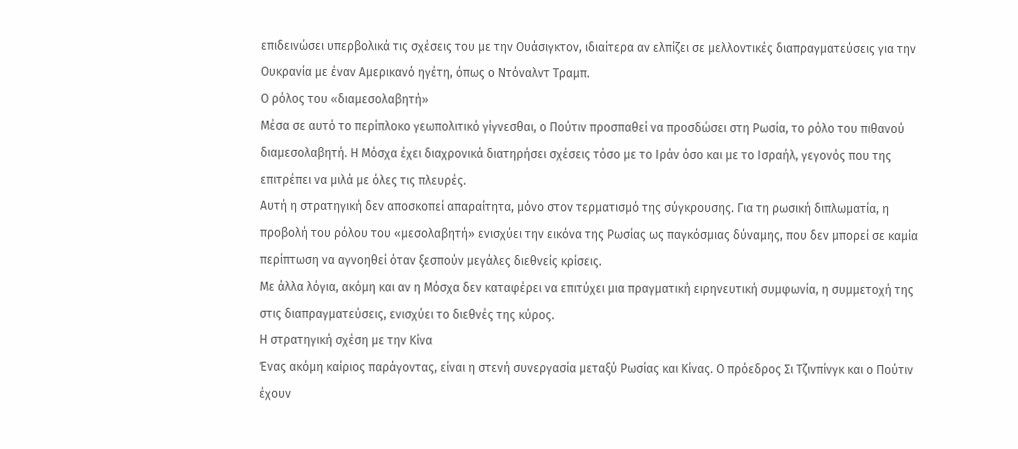επιδεινώσει υπερβολικά τις σχέσεις του με την Ουάσιγκτον, ιδιαίτερα αν ελπίζει σε μελλοντικές διαπραγματεύσεις για την Ουκρανία με έναν Αμερικανό ηγέτη, όπως ο Ντόναλντ Τραμπ.
Ο ρόλος του «διαμεσολαβητή»
Μέσα σε αυτό το περίπλοκο γεωπολιτικό γίγνεσθαι, ο Πούτιν προσπαθεί να προσδώσει στη Ρωσία, το ρόλο του πιθανού διαμεσολαβητή. Η Μόσχα έχει διαχρονικά διατηρήσει σχέσεις τόσο με το Ιράν όσο και με το Ισραήλ, γεγονός που της επιτρέπει να μιλά με όλες τις πλευρές.
Αυτή η στρατηγική δεν αποσκοπεί απαραίτητα, μόνο στον τερματισμό της σύγκρουσης. Για τη ρωσική διπλωματία, η προβολή του ρόλου του «μεσολαβητή» ενισχύει την εικόνα της Ρωσίας ως παγκόσμιας δύναμης, που δεν μπορεί σε καμία περίπτωση να αγνοηθεί όταν ξεσπούν μεγάλες διεθνείς κρίσεις.
Με άλλα λόγια, ακόμη και αν η Μόσχα δεν καταφέρει να επιτύχει μια πραγματική ειρηνευτική συμφωνία, η συμμετοχή της στις διαπραγματεύσεις, ενισχύει το διεθνές της κύρος.
Η στρατηγική σχέση με την Κίνα
Ένας ακόμη καίριος παράγοντας, είναι η στενή συνεργασία μεταξύ Ρωσίας και Κίνας. Ο πρόεδρος Σι Τζινπίνγκ και ο Πούτιν έχουν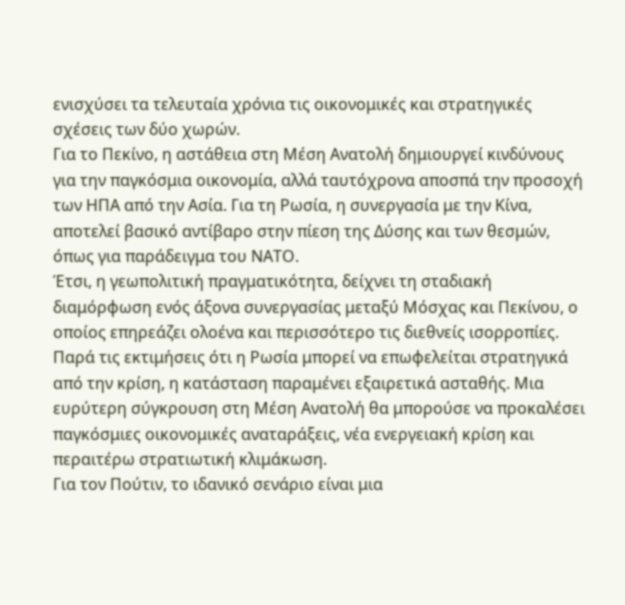ενισχύσει τα τελευταία χρόνια τις οικονομικές και στρατηγικές σχέσεις των δύο χωρών.
Για το Πεκίνο, η αστάθεια στη Μέση Ανατολή δημιουργεί κινδύνους για την παγκόσμια οικονομία, αλλά ταυτόχρονα αποσπά την προσοχή των ΗΠΑ από την Ασία. Για τη Ρωσία, η συνεργασία με την Κίνα, αποτελεί βασικό αντίβαρο στην πίεση της Δύσης και των θεσμών, όπως για παράδειγμα του ΝΑΤΟ.
Έτσι, η γεωπολιτική πραγματικότητα, δείχνει τη σταδιακή διαμόρφωση ενός άξονα συνεργασίας μεταξύ Μόσχας και Πεκίνου, ο οποίος επηρεάζει ολοένα και περισσότερο τις διεθνείς ισορροπίες.
Παρά τις εκτιμήσεις ότι η Ρωσία μπορεί να επωφελείται στρατηγικά από την κρίση, η κατάσταση παραμένει εξαιρετικά ασταθής. Μια ευρύτερη σύγκρουση στη Μέση Ανατολή θα μπορούσε να προκαλέσει παγκόσμιες οικονομικές αναταράξεις, νέα ενεργειακή κρίση και περαιτέρω στρατιωτική κλιμάκωση.
Για τον Πούτιν, το ιδανικό σενάριο είναι μια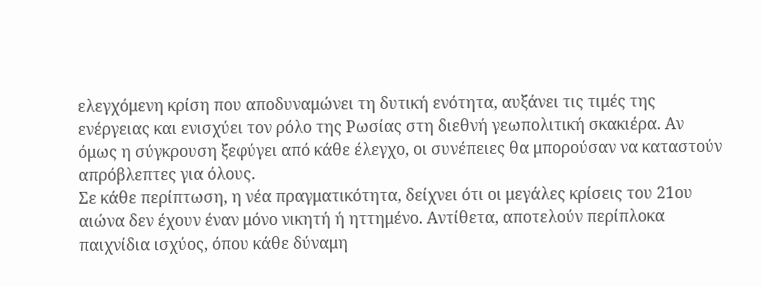ελεγχόμενη κρίση που αποδυναμώνει τη δυτική ενότητα, αυξάνει τις τιμές της ενέργειας και ενισχύει τον ρόλο της Ρωσίας στη διεθνή γεωπολιτική σκακιέρα. Αν όμως η σύγκρουση ξεφύγει από κάθε έλεγχο, οι συνέπειες θα μπορούσαν να καταστούν απρόβλεπτες για όλους.
Σε κάθε περίπτωση, η νέα πραγματικότητα, δείχνει ότι οι μεγάλες κρίσεις του 21ου αιώνα δεν έχουν έναν μόνο νικητή ή ηττημένο. Αντίθετα, αποτελούν περίπλοκα παιχνίδια ισχύος, όπου κάθε δύναμη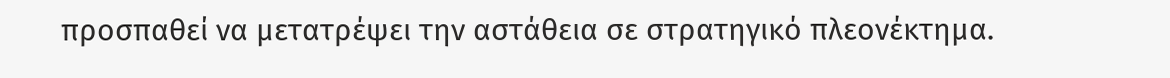προσπαθεί να μετατρέψει την αστάθεια σε στρατηγικό πλεονέκτημα.